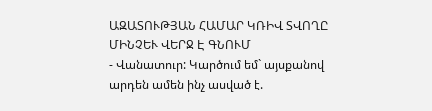ԱԶԱՏՈՒԹՅԱՆ ՀԱՄԱՐ ԿՌԻՎ ՏՎՈՂԸ ՄԻՆՉԵՒ ՎԵՐՋ Է ԳՆՈՒՄ
- Վանատուր: Կարծում եմ` այսքանով արդեն ամեն ինչ ասված է.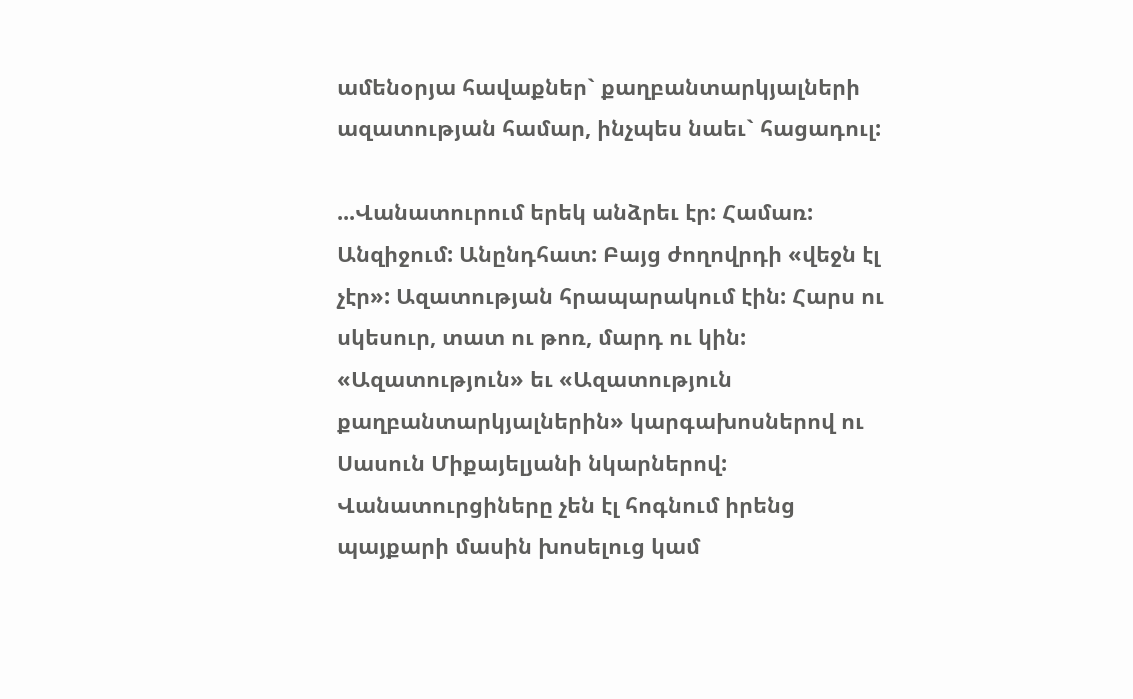ամենօրյա հավաքներ` քաղբանտարկյալների ազատության համար, ինչպես նաեւ` հացադուլ:

...Վանատուրում երեկ անձրեւ էր: Համառ: Անզիջում: Անընդհատ: Բայց ժողովրդի «վեջն էլ չէր»: Ազատության հրապարակում էին: Հարս ու սկեսուր, տատ ու թոռ, մարդ ու կին: «Ազատություն» եւ «Ազատություն քաղբանտարկյալներին» կարգախոսներով ու Սասուն Միքայելյանի նկարներով: Վանատուրցիները չեն էլ հոգնում իրենց պայքարի մասին խոսելուց կամ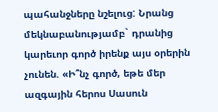պահանջները նշելուց: Նրանց մեկնաբանությամբ` դրանից կարեւոր գործ իրենք այս օրերին չունեն. «Ի՞նչ գործ, եթե մեր ազգային հերոս Սասուն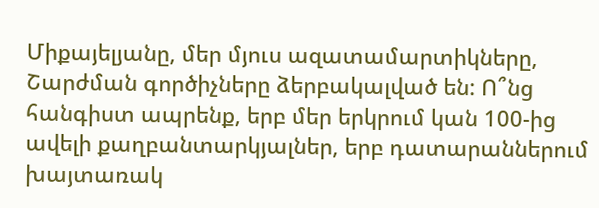Միքայելյանը, մեր մյուս ազատամարտիկները, Շարժման գործիչները ձերբակալված են: Ո՞նց հանգիստ ապրենք, երբ մեր երկրում կան 100-ից ավելի քաղբանտարկյալներ, երբ դատարաններում խայտառակ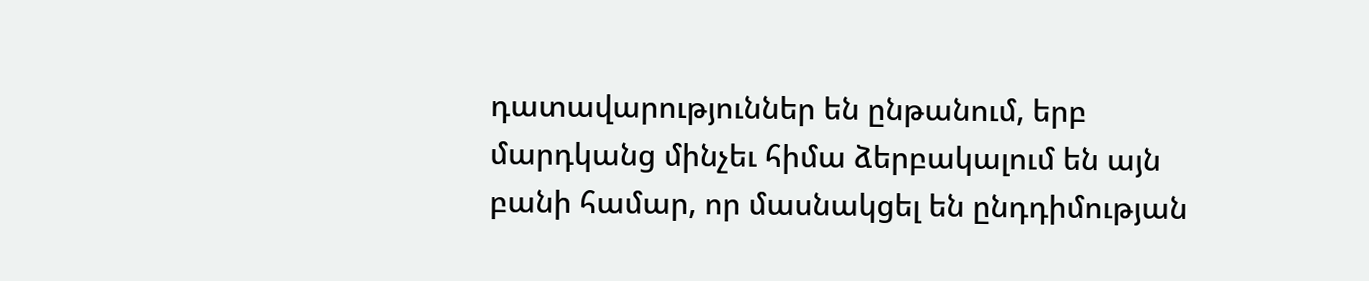դատավարություններ են ընթանում, երբ մարդկանց մինչեւ հիմա ձերբակալում են այն բանի համար, որ մասնակցել են ընդդիմության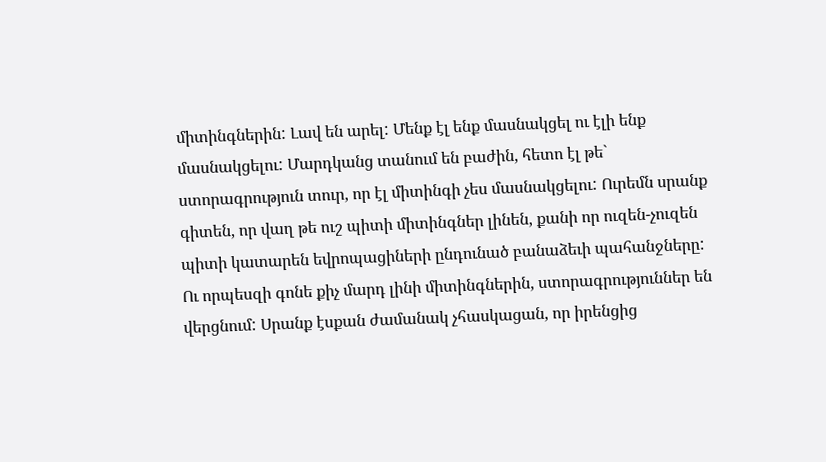միտինգներին: Լավ են արել: Մենք էլ ենք մասնակցել ու էլի ենք մասնակցելու: Մարդկանց տանում են բաժին, հետո էլ թե` ստորագրություն տուր, որ էլ միտինգի չես մասնակցելու: Ուրեմն սրանք գիտեն, որ վաղ թե ուշ պիտի միտինգներ լինեն, քանի որ ուզեն-չուզեն պիտի կատարեն եվրոպացիների ընդունած բանաձեւի պահանջները: Ու որպեսզի գոնե քիչ մարդ լինի միտինգներին, ստորագրություններ են վերցնում: Սրանք էսքան ժամանակ չհասկացան, որ իրենցից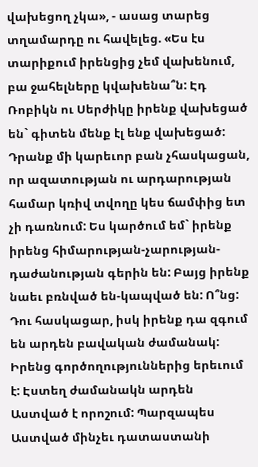վախեցող չկա», - ասաց տարեց տղամարդը ու հավելեց. «Ես էս տարիքում իրենցից չեմ վախենում, բա ջահելները կվախենա՞ն: Էդ Ռոբիկն ու Սերժիկը իրենք վախեցած են` գիտեն մենք էլ ենք վախեցած: Դրանք մի կարեւոր բան չհասկացան, որ ազատության ու արդարության համար կռիվ տվողը կես ճամփից ետ չի դառնում: Ես կարծում եմ` իրենք իրենց հիմարության-չարության-դաժանության գերին են: Բայց իրենք նաեւ բռնված են-կապված են: Ո՞նց: Դու հասկացար, իսկ իրենք դա զգում են արդեն բավական ժամանակ: Իրենց գործողություններից երեւում է: Էստեղ ժամանակն արդեն Աստված է որոշում: Պարզապես Աստված մինչեւ դատաստանի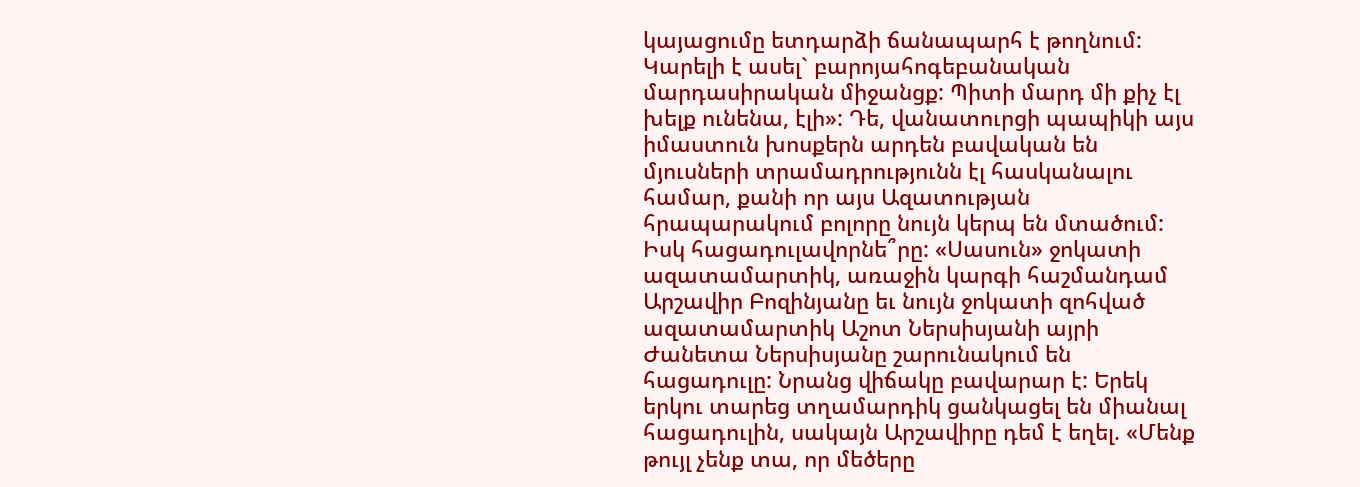կայացումը ետդարձի ճանապարհ է թողնում: Կարելի է ասել` բարոյահոգեբանական մարդասիրական միջանցք: Պիտի մարդ մի քիչ էլ խելք ունենա, էլի»: Դե, վանատուրցի պապիկի այս իմաստուն խոսքերն արդեն բավական են մյուսների տրամադրությունն էլ հասկանալու համար, քանի որ այս Ազատության հրապարակում բոլորը նույն կերպ են մտածում: Իսկ հացադուլավորնե՞րը: «Սասուն» ջոկատի ազատամարտիկ, առաջին կարգի հաշմանդամ Արշավիր Բոզինյանը եւ նույն ջոկատի զոհված ազատամարտիկ Աշոտ Ներսիսյանի այրի Ժանետա Ներսիսյանը շարունակում են հացադուլը: Նրանց վիճակը բավարար է: Երեկ երկու տարեց տղամարդիկ ցանկացել են միանալ հացադուլին, սակայն Արշավիրը դեմ է եղել. «Մենք թույլ չենք տա, որ մեծերը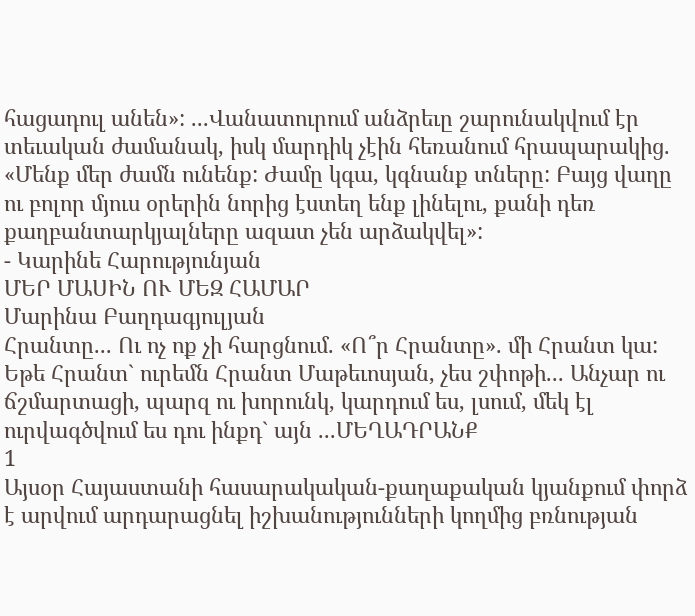հացադուլ անեն»: ...Վանատուրում անձրեւը շարունակվում էր տեւական ժամանակ, իսկ մարդիկ չէին հեռանում հրապարակից. «Մենք մեր ժամն ունենք: Ժամը կգա, կգնանք տները: Բայց վաղը ու բոլոր մյուս օրերին նորից էստեղ ենք լինելու, քանի դեռ քաղբանտարկյալները ազատ չեն արձակվել»:
- Կարինե Հարությունյան
ՄԵՐ ՄԱՍԻՆ ՈՒ ՄԵԶ ՀԱՄԱՐ
Մարինա Բաղդագյուլյան
Հրանտը... Ու ոչ ոք չի հարցնում. «Ո՞ր Հրանտը». մի Հրանտ կա: Եթե Հրանտ` ուրեմն Հրանտ Մաթեւոսյան, չես շփոթի... Անչար ու ճշմարտացի, պարզ ու խորունկ, կարդում ես, լսում, մեկ էլ ուրվագծվում ես դու ինքդ` այն ...ՄԵՂԱԴՐԱՆՔ
1
Այսօր Հայաստանի հասարակական-քաղաքական կյանքում փորձ է արվում արդարացնել իշխանությունների կողմից բռնության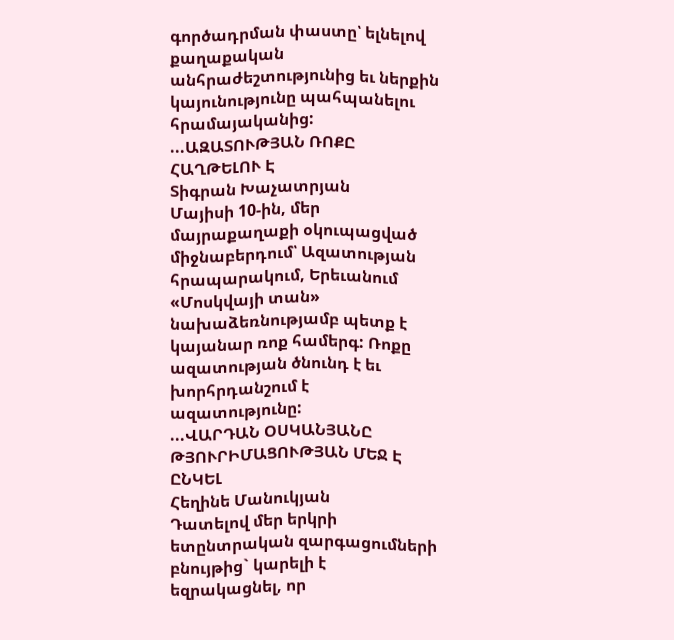գործադրման փաստը՝ ելնելով քաղաքական անհրաժեշտությունից եւ ներքին կայունությունը պահպանելու հրամայականից: ...ԱԶԱՏՈՒԹՅԱՆ ՌՈՔԸ ՀԱՂԹԵԼՈՒ Է
Տիգրան Խաչատրյան
Մայիսի 10-ին, մեր մայրաքաղաքի օկուպացված միջնաբերդում՝ Ազատության հրապարակում, Երեւանում «Մոսկվայի տան» նախաձեռնությամբ պետք է կայանար ռոք համերգ: Ռոքը ազատության ծնունդ է եւ խորհրդանշում է ազատությունը:
...ՎԱՐԴԱՆ ՕՍԿԱՆՅԱՆԸ ԹՅՈՒՐԻՄԱՑՈՒԹՅԱՆ ՄԵՋ Է ԸՆԿԵԼ
Հեղինե Մանուկյան
Դատելով մեր երկրի ետընտրական զարգացումների բնույթից` կարելի է եզրակացնել, որ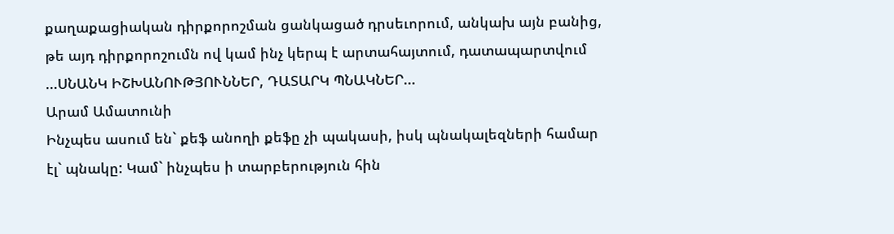քաղաքացիական դիրքորոշման ցանկացած դրսեւորում, անկախ այն բանից, թե այդ դիրքորոշումն ով կամ ինչ կերպ է արտահայտում, դատապարտվում ...ՍՆԱՆԿ ԻՇԽԱՆՈՒԹՅՈՒՆՆԵՐ, ԴԱՏԱՐԿ ՊՆԱԿՆԵՐ...
Արամ Ամատունի
Ինչպես ասում են` քեֆ անողի քեֆը չի պակասի, իսկ պնակալեզների համար էլ` պնակը: Կամ` ինչպես ի տարբերություն հին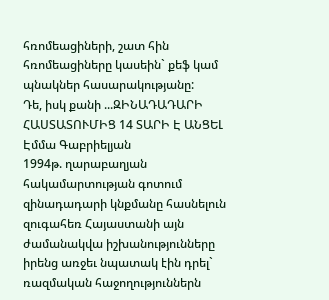հռոմեացիների, շատ հին հռոմեացիները կասեին` քեֆ կամ պնակներ հասարակությանը:
Դե, իսկ քանի ...ԶԻՆԱԴԱԴԱՐԻ ՀԱՍՏԱՏՈՒՄԻՑ 14 ՏԱՐԻ Է ԱՆՑԵԼ
Էմմա Գաբրիելյան
1994թ. ղարաբաղյան հակամարտության գոտում զինադադարի կնքմանը հասնելուն զուգահեռ Հայաստանի այն ժամանակվա իշխանությունները իրենց առջեւ նպատակ էին դրել` ռազմական հաջողություններն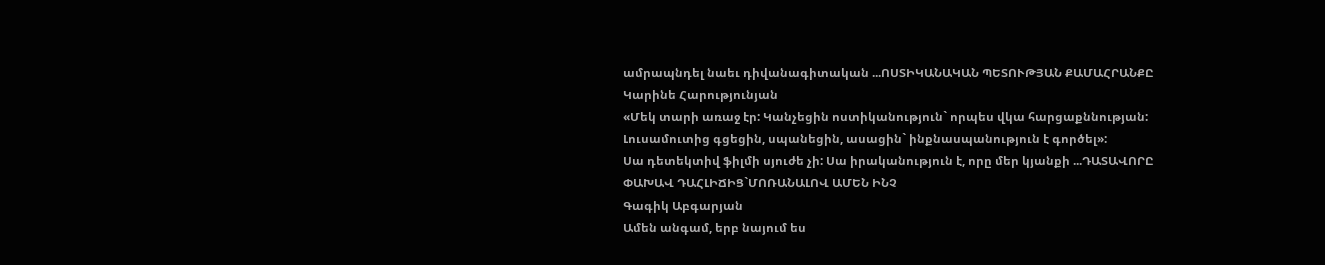ամրապնդել նաեւ դիվանագիտական ...ՈՍՏԻԿԱՆԱԿԱՆ ՊԵՏՈՒԹՅԱՆ ՔԱՄԱՀՐԱՆՔԸ
Կարինե Հարությունյան
«Մեկ տարի առաջ էր: Կանչեցին ոստիկանություն` որպես վկա հարցաքննության: Լուսամուտից գցեցին, սպանեցին, ասացին` ինքնասպանություն է գործել»:
Սա դետեկտիվ ֆիլմի սյուժե չի: Սա իրականություն է, որը մեր կյանքի ...ԴԱՏԱՎՈՐԸ ՓԱԽԱՎ ԴԱՀԼԻՃԻՑ`ՄՈՌԱՆԱԼՈՎ ԱՄԵՆ ԻՆՉ
Գագիկ Աբգարյան
Ամեն անգամ, երբ նայում ես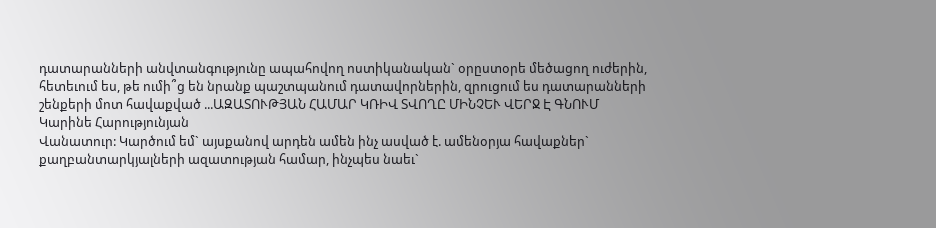դատարանների անվտանգությունը ապահովող ոստիկանական` օրըստօրե մեծացող ուժերին, հետեւում ես, թե ումի՞ց են նրանք պաշտպանում դատավորներին, զրուցում ես դատարանների շենքերի մոտ հավաքված ...ԱԶԱՏՈՒԹՅԱՆ ՀԱՄԱՐ ԿՌԻՎ ՏՎՈՂԸ ՄԻՆՉԵՒ ՎԵՐՋ Է ԳՆՈՒՄ
Կարինե Հարությունյան
Վանատուր: Կարծում եմ` այսքանով արդեն ամեն ինչ ասված է. ամենօրյա հավաքներ` քաղբանտարկյալների ազատության համար, ինչպես նաեւ`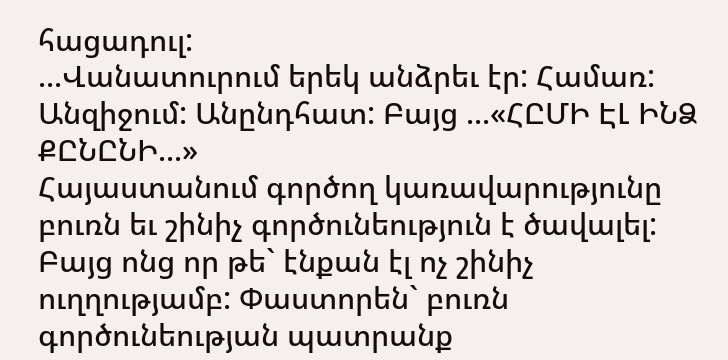հացադուլ:
...Վանատուրում երեկ անձրեւ էր: Համառ: Անզիջում: Անընդհատ: Բայց ...«ՀԸՄԻ ԷԼ ԻՆՁ ՔԸՆԸՆԻ...»
Հայաստանում գործող կառավարությունը բուռն եւ շինիչ գործունեություն է ծավալել: Բայց ոնց որ թե` էնքան էլ ոչ շինիչ ուղղությամբ: Փաստորեն` բուռն գործունեության պատրանք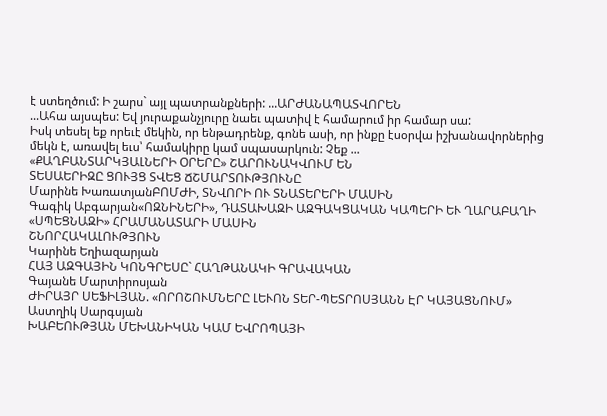է ստեղծում: Ի շարս` այլ պատրանքների: ...ԱՐԺԱՆԱՊԱՏՎՈՐԵՆ
...Ահա այսպես: Եվ յուրաքանչյուրը նաեւ պատիվ է համարում իր համար սա:
Իսկ տեսել եք որեւէ մեկին, որ ենթադրենք, գոնե ասի, որ ինքը էսօրվա իշխանավորներից մեկն է, առավել եւս՝ համակիրը կամ սպասարկուն: Չեք ...
«ՔԱՂԲԱՆՏԱՐԿՅԱԼՆԵՐԻ ՕՐԵՐԸ» ՇԱՐՈՒՆԱԿՎՈՒՄ ԵՆ
ՏԵՍԱԵՐԻԶԸ ՑՈՒՅՑ ՏՎԵՑ ՃՇՄԱՐՏՈՒԹՅՈՒՆԸ
Մարինե ԽառատյանԲՈՄԺԻ, ՏՆՎՈՐԻ ՈՒ ՏՆԱՏԵՐԵՐԻ ՄԱՍԻՆ
Գագիկ Աբգարյան«ՈԶՆԻՆԵՐԻ», ԴԱՏԱԽԱԶԻ ԱԶԳԱԿՑԱԿԱՆ ԿԱՊԵՐԻ ԵՒ ՂԱՐԱԲԱՂԻ «ՍՊԵՑՆԱԶԻ» ՀՐԱՄԱՆԱՏԱՐԻ ՄԱՍԻՆ
ՇՆՈՐՀԱԿԱԼՈՒԹՅՈՒՆ
Կարինե Եղիազարյան
ՀԱՅ ԱԶԳԱՅԻՆ ԿՈՆԳՐԵՍԸ` ՀԱՂԹԱՆԱԿԻ ԳՐԱՎԱԿԱՆ
Գայանե Մարտիրոսյան
ԺԻՐԱՅՐ ՍԵՖԻԼՅԱՆ. «ՈՐՈՇՈՒՄՆԵՐԸ ԼԵՒՈՆ ՏԵՐ-ՊԵՏՐՈՍՅԱՆՆ ԷՐ ԿԱՅԱՑՆՈՒՄ»
Աստղիկ Սարգսյան
ԽԱԲԵՈՒԹՅԱՆ ՄԵԽԱՆԻԿԱՆ ԿԱՄ ԵՎՐՈՊԱՅԻ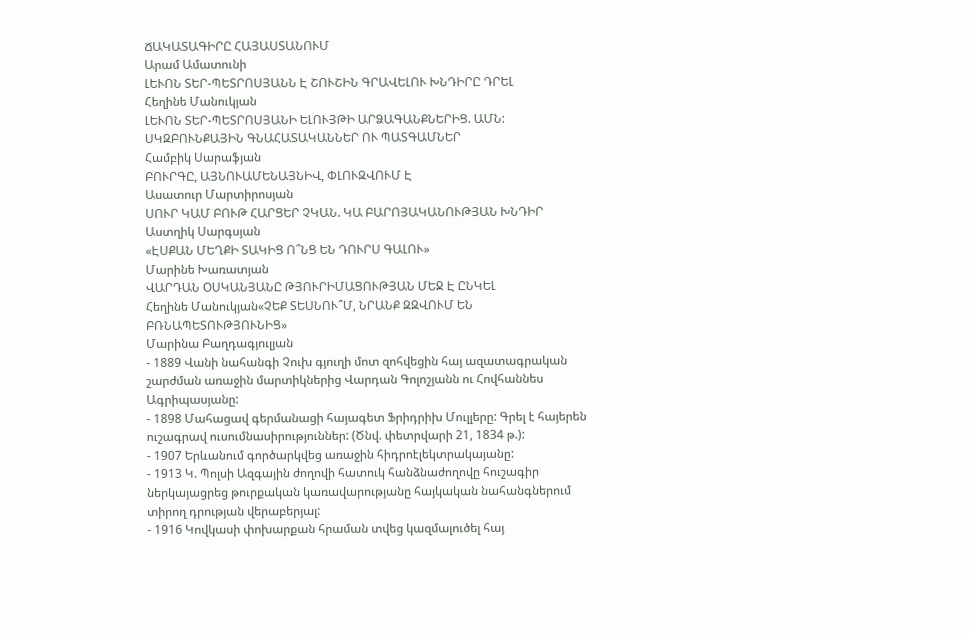ՃԱԿԱՏԱԳԻՐԸ ՀԱՅԱՍՏԱՆՈՒՄ
Արամ Ամատունի
ԼԵՒՈՆ ՏԵՐ-ՊԵՏՐՈՍՅԱՆՆ Է ՇՈՒՇԻՆ ԳՐԱՎԵԼՈՒ ԽՆԴԻՐԸ ԴՐԵԼ
Հեղինե Մանուկյան
ԼԵՒՈՆ ՏԵՐ-ՊԵՏՐՈՍՅԱՆԻ ԵԼՈՒՅԹԻ ԱՐՁԱԳԱՆՔՆԵՐԻՑ. ԱՄՆ: ՍԿԶԲՈՒՆՔԱՅԻՆ ԳՆԱՀԱՏԱԿԱՆՆԵՐ ՈՒ ՊԱՏԳԱՄՆԵՐ
Համբիկ Սարաֆյան
ԲՈՒՐԳԸ, ԱՅՆՈՒԱՄԵՆԱՅՆԻՎ, ՓԼՈՒԶՎՈՒՄ Է
Ասատուր Մարտիրոսյան
ՍՈՒՐ ԿԱՄ ԲՈՒԹ ՀԱՐՑԵՐ ՉԿԱՆ. ԿԱ ԲԱՐՈՅԱԿԱՆՈՒԹՅԱՆ ԽՆԴԻՐ
Աստղիկ Սարգսյան
«ԷՍՔԱՆ ՄԵՂՔԻ ՏԱԿԻՑ Ո՞ՆՑ ԵՆ ԴՈՒՐՍ ԳԱԼՈՒ»
Մարինե Խառատյան
ՎԱՐԴԱՆ ՕՍԿԱՆՅԱՆԸ ԹՅՈՒՐԻՄԱՑՈՒԹՅԱՆ ՄԵՋ Է ԸՆԿԵԼ
Հեղինե Մանուկյան«ՉԵՔ ՏԵՍՆՈՒ՞Մ, ՆՐԱՆՔ ԶԶՎՈՒՄ ԵՆ ԲՌՆԱՊԵՏՈՒԹՅՈՒՆԻՑ»
Մարինա Բաղդագյուլյան
- 1889 Վանի նահանգի Չուխ գյուղի մոտ զոհվեցին հայ ազատագրական շարժման առաջին մարտիկներից Վարդան Գոլոշյանն ու Հովհաննես Ագրիպասյանը:
- 1898 Մահացավ գերմանացի հայագետ Ֆրիդրիխ Մուլլերը: Գրել է հայերեն ուշագրավ ուսումնասիրություններ: (Ծնվ. փետրվարի 21, 1834 թ.):
- 1907 Երևանում գործարկվեց առաջին հիդրոէլեկտրակայանը:
- 1913 Կ. Պոլսի Ազգային ժողովի հատուկ հանձնաժողովը հուշագիր ներկայացրեց թուրքական կառավարությանը հայկական նահանգներում տիրող դրության վերաբերյալ:
- 1916 Կովկասի փոխարքան հրաման տվեց կազմալուծել հայ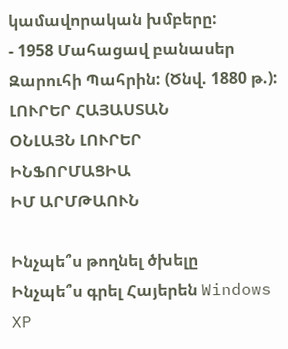կամավորական խմբերը:
- 1958 Մահացավ բանասեր Զարուհի Պահրին: (Ծնվ. 1880 թ.):
ԼՈՒՐԵՐ ՀԱՅԱՍՏԱՆ
ՕՆԼԱՅՆ ԼՈՒՐԵՐ
ԻՆՖՈՐՄԱՑԻԱ
ԻՄ ԱՐՄԹԱՈՒՆ

Ինչպե՞ս թողնել ծխելը
Ինչպե՞ս գրել Հայերեն Windows XP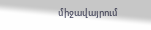միջավայրում